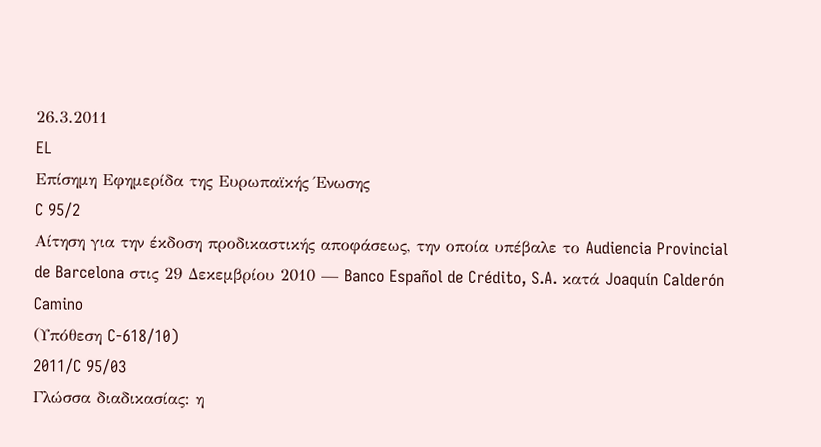26.3.2011
EL
Επίσημη Εφημερίδα της Ευρωπαϊκής Ένωσης
C 95/2
Αίτηση για την έκδοση προδικαστικής αποφάσεως, την οποία υπέβαλε το Audiencia Provincial de Barcelona στις 29 Δεκεμβρίου 2010 — Banco Español de Crédito, S.A. κατά Joaquín Calderón Camino
(Υπόθεση C-618/10)
2011/C 95/03
Γλώσσα διαδικασίας: η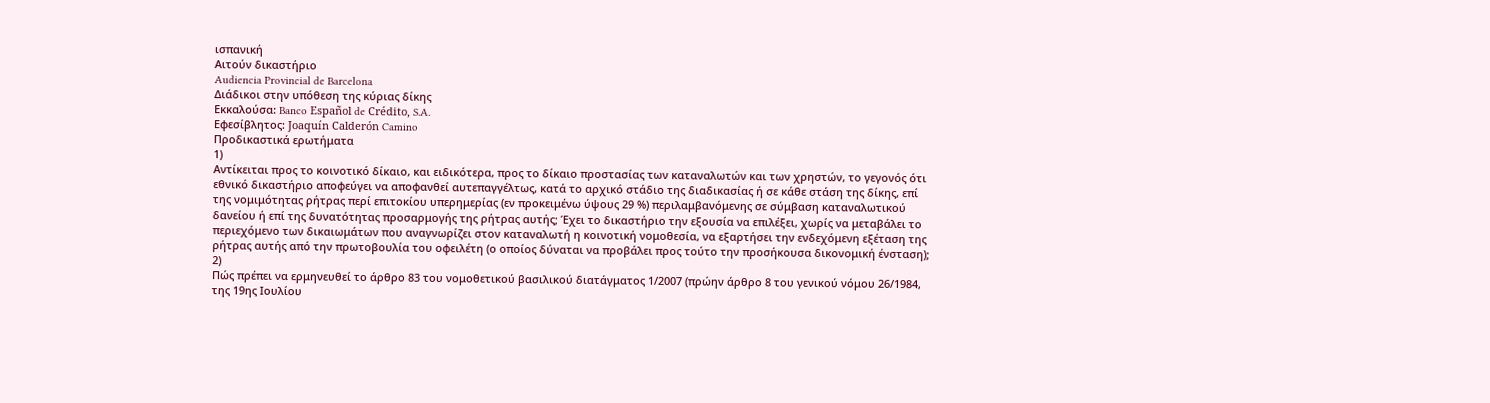ισπανική
Αιτούν δικαστήριο
Audiencia Provincial de Barcelona
Διάδικοι στην υπόθεση της κύριας δίκης
Εκκαλούσα: Banco Español de Crédito, S.A.
Εφεσίβλητος: Joaquín Calderón Camino
Προδικαστικά ερωτήματα
1)
Αντίκειται προς το κοινοτικό δίκαιο, και ειδικότερα, προς το δίκαιο προστασίας των καταναλωτών και των χρηστών, το γεγονός ότι εθνικό δικαστήριο αποφεύγει να αποφανθεί αυτεπαγγέλτως, κατά το αρχικό στάδιο της διαδικασίας ή σε κάθε στάση της δίκης, επί της νομιμότητας ρήτρας περί επιτοκίου υπερημερίας (εν προκειμένω ύψους 29 %) περιλαμβανόμενης σε σύμβαση καταναλωτικού δανείου ή επί της δυνατότητας προσαρμογής της ρήτρας αυτής; Έχει το δικαστήριο την εξουσία να επιλέξει, χωρίς να μεταβάλει το περιεχόμενο των δικαιωμάτων που αναγνωρίζει στον καταναλωτή η κοινοτική νομοθεσία, να εξαρτήσει την ενδεχόμενη εξέταση της ρήτρας αυτής από την πρωτοβουλία του οφειλέτη (ο οποίος δύναται να προβάλει προς τούτο την προσήκουσα δικονομική ένσταση);
2)
Πώς πρέπει να ερμηνευθεί το άρθρο 83 του νομοθετικού βασιλικού διατάγματος 1/2007 (πρώην άρθρο 8 του γενικού νόμου 26/1984, της 19ης Ιουλίου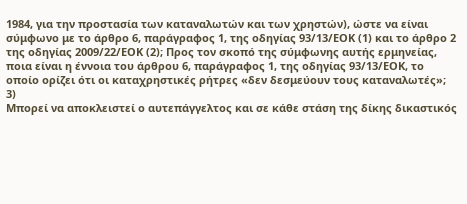1984, για την προστασία των καταναλωτών και των χρηστών), ώστε να είναι σύμφωνο με το άρθρο 6, παράγραφος 1, της οδηγίας 93/13/ΕΟΚ (1) και το άρθρο 2 της οδηγίας 2009/22/ΕΟΚ (2); Προς τον σκοπό της σύμφωνης αυτής ερμηνείας, ποια είναι η έννοια του άρθρου 6, παράγραφος 1, της οδηγίας 93/13/ΕΟΚ, το οποίο ορίζει ότι οι καταχρηστικές ρήτρες «δεν δεσμεύουν τους καταναλωτές»;
3)
Μπορεί να αποκλειστεί ο αυτεπάγγελτος και σε κάθε στάση της δίκης δικαστικός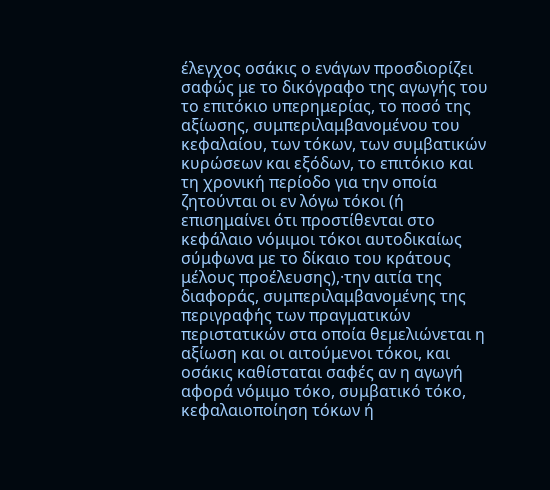έλεγχος οσάκις ο ενάγων προσδιορίζει σαφώς με το δικόγραφο της αγωγής του το επιτόκιο υπερημερίας, το ποσό της αξίωσης, συμπεριλαμβανομένου του κεφαλαίου, των τόκων, των συμβατικών κυρώσεων και εξόδων, το επιτόκιο και τη χρονική περίοδο για την οποία ζητούνται οι εν λόγω τόκοι (ή επισημαίνει ότι προστίθενται στο κεφάλαιο νόμιμοι τόκοι αυτοδικαίως σύμφωνα με το δίκαιο του κράτους μέλους προέλευσης),·την αιτία της διαφοράς, συμπεριλαμβανομένης της περιγραφής των πραγματικών περιστατικών στα οποία θεμελιώνεται η αξίωση και οι αιτούμενοι τόκοι, και οσάκις καθίσταται σαφές αν η αγωγή αφορά νόμιμο τόκο, συμβατικό τόκο, κεφαλαιοποίηση τόκων ή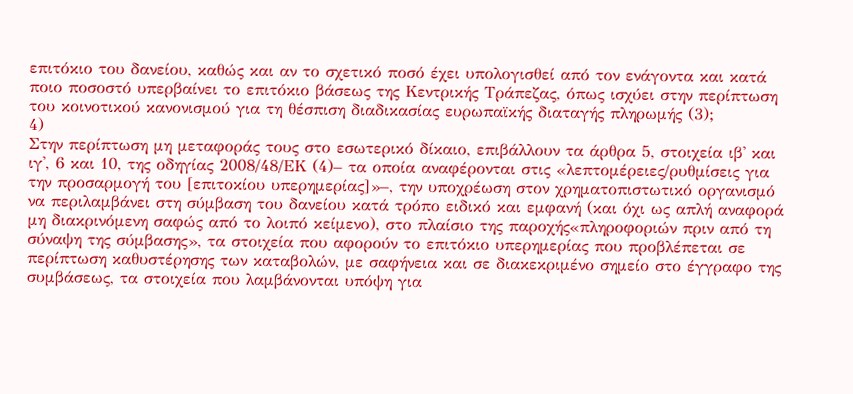επιτόκιο του δανείου, καθώς και αν το σχετικό ποσό έχει υπολογισθεί από τον ενάγοντα και κατά ποιο ποσοστό υπερβαίνει το επιτόκιο βάσεως της Κεντρικής Τράπεζας, όπως ισχύει στην περίπτωση του κοινοτικού κανονισμού για τη θέσπιση διαδικασίας ευρωπαϊκής διαταγής πληρωμής (3);
4)
Στην περίπτωση μη μεταφοράς τους στο εσωτερικό δίκαιο, επιβάλλουν τα άρθρα 5, στοιχεία ιβ' και ιγ', 6 και 10, της οδηγίας 2008/48/ΕΚ (4)– τα οποία αναφέρονται στις «λεπτομέρειες/ρυθμίσεις για την προσαρμογή του [επιτοκίου υπερημερίας]»–, την υποχρέωση στον χρηματοπιστωτικό οργανισμό να περιλαμβάνει στη σύμβαση του δανείου κατά τρόπο ειδικό και εμφανή (και όχι ως απλή αναφορά μη διακρινόμενη σαφώς από το λοιπό κείμενο), στο πλαίσιο της παροχής«πληροφοριών πριν από τη σύναψη της σύμβασης», τα στοιχεία που αφορούν το επιτόκιο υπερημερίας που προβλέπεται σε περίπτωση καθυστέρησης των καταβολών, με σαφήνεια και σε διακεκριμένο σημείο στο έγγραφο της συμβάσεως, τα στοιχεία που λαμβάνονται υπόψη για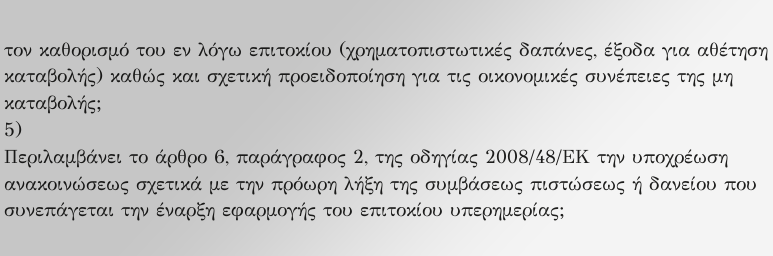τον καθορισμό του εν λόγω επιτοκίου (χρηματοπιστωτικές δαπάνες, έξοδα για αθέτηση καταβολής) καθώς και σχετική προειδοποίηση για τις οικονομικές συνέπειες της μη καταβολής;
5)
Περιλαμβάνει το άρθρο 6, παράγραφος 2, της οδηγίας 2008/48/ΕΚ την υποχρέωση ανακοινώσεως σχετικά με την πρόωρη λήξη της συμβάσεως πιστώσεως ή δανείου που συνεπάγεται την έναρξη εφαρμογής του επιτοκίου υπερημερίας;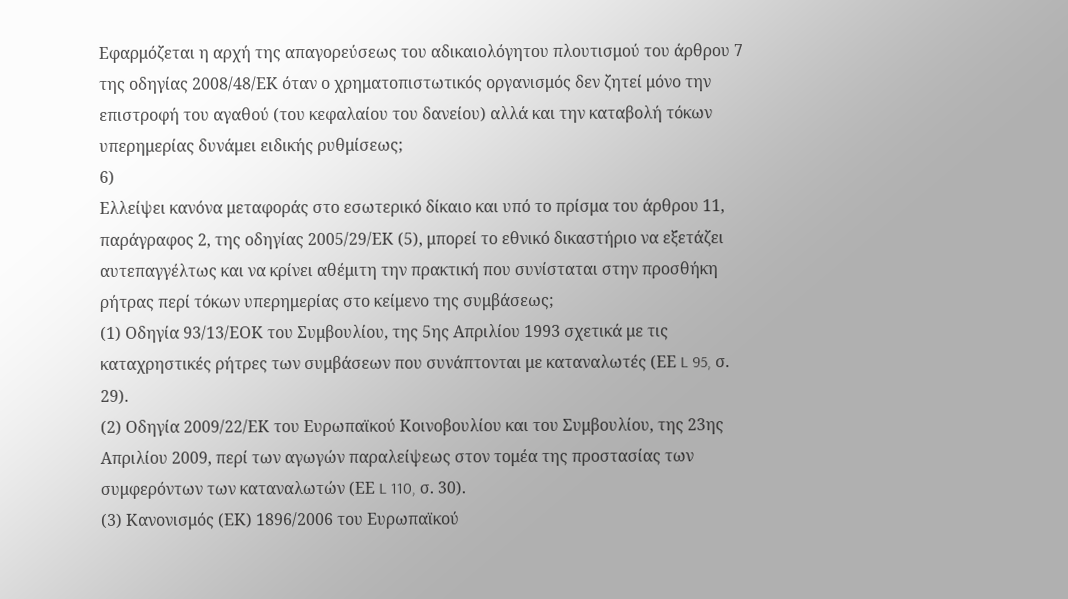Εφαρμόζεται η αρχή της απαγορεύσεως του αδικαιολόγητου πλουτισμού του άρθρου 7 της οδηγίας 2008/48/ΕΚ όταν ο χρηματοπιστωτικός οργανισμός δεν ζητεί μόνο την επιστροφή του αγαθού (του κεφαλαίου του δανείου) αλλά και την καταβολή τόκων υπερημερίας δυνάμει ειδικής ρυθμίσεως;
6)
Ελλείψει κανόνα μεταφοράς στο εσωτερικό δίκαιο και υπό το πρίσμα του άρθρου 11, παράγραφος 2, της οδηγίας 2005/29/ΕΚ (5), μπορεί το εθνικό δικαστήριο να εξετάζει αυτεπαγγέλτως και να κρίνει αθέμιτη την πρακτική που συνίσταται στην προσθήκη ρήτρας περί τόκων υπερημερίας στο κείμενο της συμβάσεως;
(1) Οδηγία 93/13/ΕΟΚ του Συμβουλίου, της 5ης Απριλίου 1993 σχετικά με τις καταχρηστικές ρήτρες των συμβάσεων που συνάπτονται με καταναλωτές (ΕΕ L 95, σ. 29).
(2) Οδηγία 2009/22/ΕΚ του Ευρωπαϊκού Κοινοβουλίου και του Συμβουλίου, της 23ης Απριλίου 2009, περί των αγωγών παραλείψεως στον τομέα της προστασίας των συμφερόντων των καταναλωτών (ΕΕ L 110, σ. 30).
(3) Κανονισμός (ΕΚ) 1896/2006 του Ευρωπαϊκού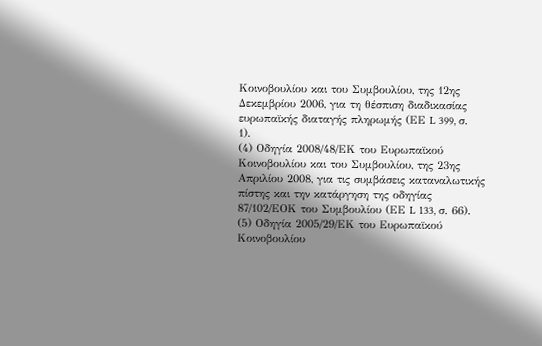Κοινοβουλίου και του Συμβουλίου, της 12ης Δεκεμβρίου 2006, για τη θέσπιση διαδικασίας ευρωπαϊκής διαταγής πληρωμής (ΕΕ L 399, σ. 1).
(4) Οδηγία 2008/48/ΕΚ του Ευρωπαϊκού Κοινοβουλίου και του Συμβουλίου, της 23ης Απριλίου 2008, για τις συμβάσεις καταναλωτικής πίστης και την κατάργηση της οδηγίας 87/102/ΕΟΚ του Συμβουλίου (ΕΕ L 133, σ. 66).
(5) Οδηγία 2005/29/ΕΚ του Ευρωπαϊκού Κοινοβουλίου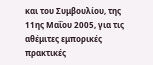και του Συμβουλίου, της 11ης Μαΐου 2005, για τις αθέμιτες εμπορικές πρακτικές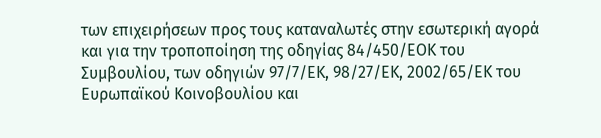των επιχειρήσεων προς τους καταναλωτές στην εσωτερική αγορά και για την τροποποίηση της οδηγίας 84/450/ΕΟΚ του Συμβουλίου, των οδηγιών 97/7/ΕΚ, 98/27/ΕΚ, 2002/65/ΕΚ του Ευρωπαϊκού Κοινοβουλίου και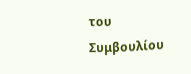του Συμβουλίου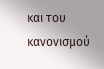και του κανονισμού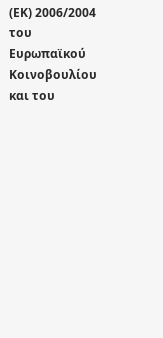(ΕΚ) 2006/2004 του Ευρωπαϊκού Κοινοβουλίου και του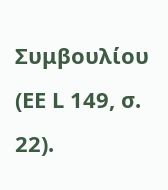Συμβουλίου (ΕΕ L 149, σ. 22).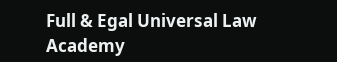Full & Egal Universal Law Academy